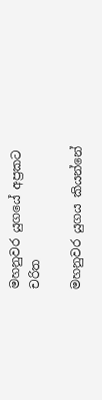මහනුවර යුගයේ අප්‍රකට චරිත

මහනුවර යුගය කියන්නේ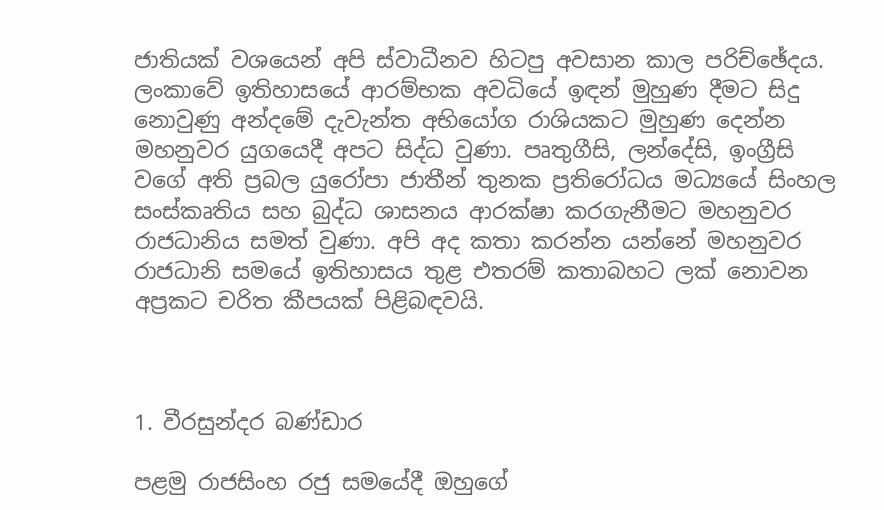ජාතියක් වශයෙන් අපි ස්වාධීනව හිටපු අවසාන කාල පරිච්ඡේදය. ලංකාවේ ඉතිහාසයේ ආරම්භක අවධියේ ඉඳන් මුහුණ දීමට සිදු නොවුණු අන්දමේ දැවැන්ත අභියෝග රාශියකට මුහුණ දෙන්න මහනුවර යුගයෙදී අපට සිද්ධ වුණා. පෘතුගීසි, ලන්දේසි, ඉංග්‍රීසි වගේ අති ප්‍රබල යුරෝපා ජාතීන් තුනක ප්‍රතිරෝධය මධ්‍යයේ සිංහල සංස්කෘතිය සහ බුද්ධ ශාසනය ආරක්ෂා කරගැනීමට මහනුවර රාජධානිය සමත් වුණා. අපි අද කතා කරන්න යන්නේ මහනුවර රාජධානි සමයේ ඉතිහාසය තුළ එතරම් කතාබහට ලක් නොවන අප්‍රකට චරිත කීපයක් පිළිබඳවයි.



1. වීරසුන්දර බණ්ඩාර

පළමු රාජසිංහ රජු සමයේදී ඔහුගේ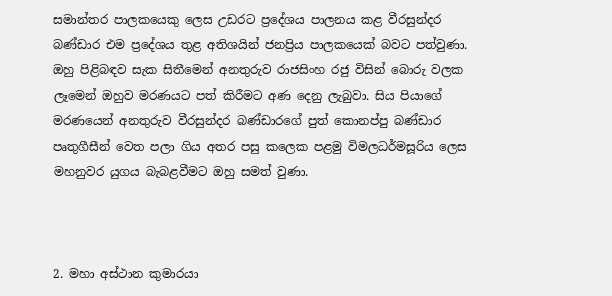සමාන්තර පාලකයෙකු ලෙස උඩරට ප්‍රදේශය පාලනය කළ වීරසුන්දර බණ්ඩාර එම ප්‍රදේශය තුළ අතිශයින් ජනප්‍රිය පාලකයෙක් බවට පත්වුණා. ඔහු පිළිබඳව සැක සිතීමෙන් අනතුරුව රාජසිංහ රජු විසින් බොරු වලක ලෑමෙන් ඔහුව මරණයට පත් කිරීමට අණ දෙනු ලැබුවා. සිය පියාගේ මරණයෙන් අනතුරුව වීරසුන්දර බණ්ඩාරගේ පුත් කොනප්පු බණ්ඩාර පෘතුගීසීන් වෙත පලා ගිය අතර පසු කලෙක පළමු විමලධර්මසූරිය ලෙස මහනුවර යුගය බැබළවීමට ඔහු සමත් වුණා.



2. මහා අස්ථාන කුමාරයා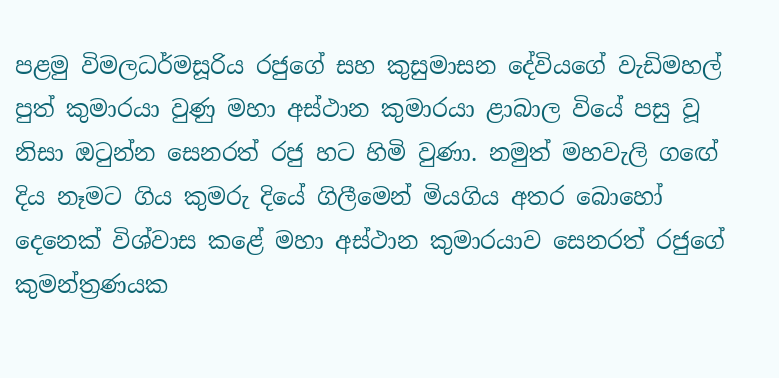පළමු විමලධර්මසූරිය රජුගේ සහ කුසුමාසන දේවියගේ වැඩිමහල් පුත් කුමාරයා වුණු මහා අස්ථාන කුමාරයා ළාබාල වියේ පසු වූ නිසා ඔටුන්න සෙනරත් රජු හට හිමි වුණා. නමුත් මහවැලි ගඟේ දිය නෑමට ගිය කුමරු දියේ ගිලීමෙන් මියගිය අතර බොහෝ දෙනෙක් විශ්වාස කළේ මහා අස්ථාන කුමාරයාව සෙනරත් රජුගේ කුමන්ත්‍රණයක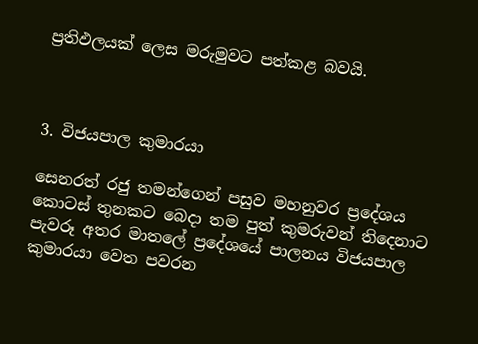ප්‍රතිඵලයක් ලෙස මරුමුවට පත්කළ බවයි.



3. විජයපාල කුමාරයා

සෙනරත් රජු තමන්ගෙන් පසුව මහනුවර ප්‍රදේශය කොටස් තුනකට බෙදා තම පුත් කුමරුවන් තිදෙනාට පැවරූ අතර මාතලේ ප්‍රදේශයේ පාලනය විජයපාල කුමාරයා වෙත පවරන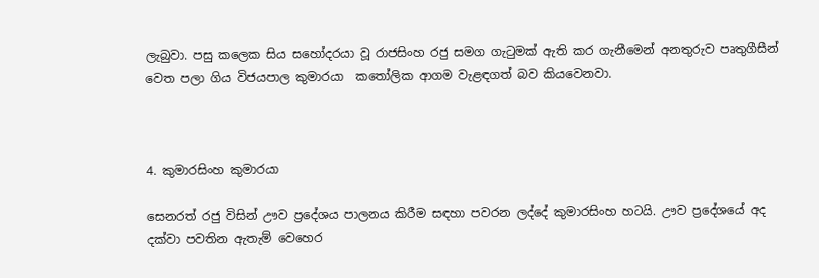ලැබුවා. පසු කලෙක සිය සහෝදරයා වූ රාජසිංහ රජු සමග ගැටුමක් ඇති කර ගැනීමෙන් අනතුරුව පෘතුගීසීන් වෙත පලා ගිය විජයපාල කුමාරයා  කතෝලික ආගම වැළඳගත් බව කියවෙනවා.



4. කුමාරසිංහ කුමාරයා

සෙනරත් රජු විසින් ඌව ප්‍රදේශය පාලනය කිරීම සඳහා පවරන ලද්දේ කුමාරසිංහ හටයි. ඌව ප්‍රදේශයේ අද දක්වා පවතින ඇතැම් වෙහෙර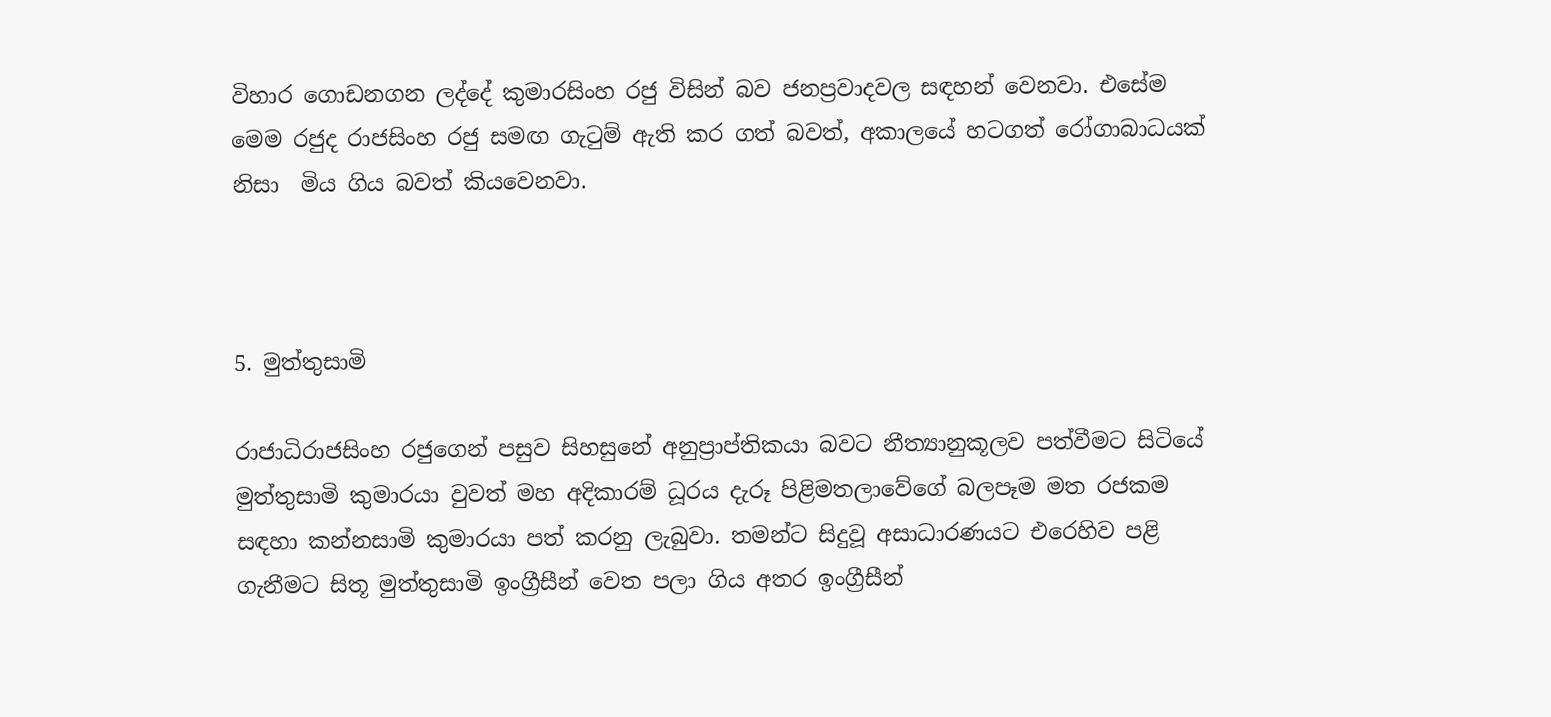විහාර ගොඩනගන ලද්දේ කුමාරසිංහ රජු විසින් බව ජනප්‍රවාදවල සඳහන් වෙනවා. එසේම මෙම රජුද රාජසිංහ රජු සමඟ ගැටුම් ඇති කර ගත් බවත්, අකාලයේ හටගත් රෝගාබාධයක් නිසා  මිය ගිය බවත් කියවෙනවා.



5. මුත්තුසාමි

රාජාධිරාජසිංහ රජුගෙන් පසුව සිහසුනේ අනුප්‍රාප්තිකයා බවට නීත්‍යානුකූලව පත්වීමට සිටියේ මුත්තුසාමි කුමාරයා වුවත් මහ අදිකාරම් ධූරය දැරූ පිළිමතලාවේගේ බලපෑම මත රජකම සඳහා කන්නසාමි කුමාරයා පත් කරනු ලැබුවා. තමන්ට සිදුවූ අසාධාරණයට එරෙහිව පළි ගැනීමට සිතූ මුත්තුසාමි ඉංග්‍රීසීන් වෙත පලා ගිය අතර ඉංග්‍රීසීන්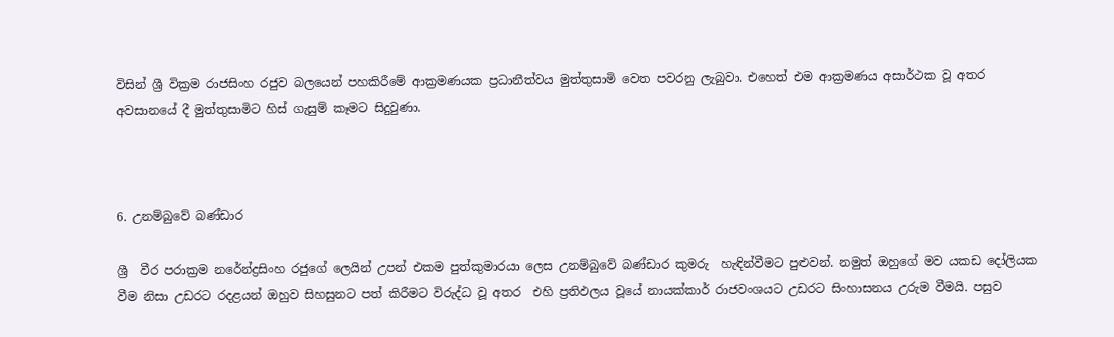විසින් ශ්‍රී වික්‍රම රාජසිංහ රජුව බලයෙන් පහකිරීමේ ආක්‍රමණයක ප්‍රධානීත්වය මුත්තුසාමි වෙත පවරනු ලැබුවා. එහෙත් එම ආක්‍රමණය අසාර්ථක වූ අතර අවසානයේ දී මුත්තුසාමිට හිස් ගැසුම් කෑමට සිදුවුණා.



6. උනම්බුවේ බණ්ඩාර

ශ්‍රී  වීර පරාක්‍රම නරේන්ද්‍රසිංහ රජුගේ ලෙයින් උපන් එකම පුත්කුමාරයා ලෙස උනම්බුවේ බණ්ඩාර කුමරු  හැඳින්වීමට පුළුවන්. නමුත් ඔහුගේ මව යකඩ දෝලියක වීම නිසා උඩරට රදළයන් ඔහුව සිහසුනට පත් කිරීමට විරුද්ධ වූ අතර  එහි ප්‍රතිඵලය වූයේ නායක්කාර් රාජවංශයට උඩරට සිංහාසනය උරුම වීමයි. පසුව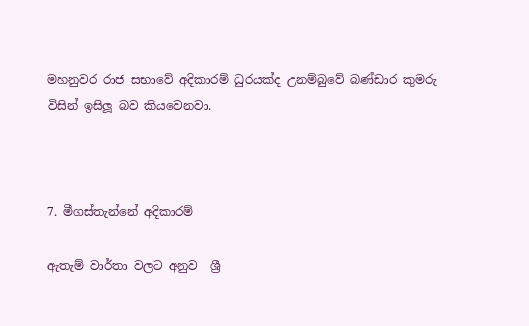මහනුවර රාජ සභාවේ අදිකාරම් ධුරයක්ද උනම්බුවේ බණ්ඩාර කුමරු විසින් ඉසිලූ බව කියවෙනවා.



7. මීගස්තැන්නේ අදිකාරම්

ඇතැම් වාර්තා වලට අනුව  ශ්‍රී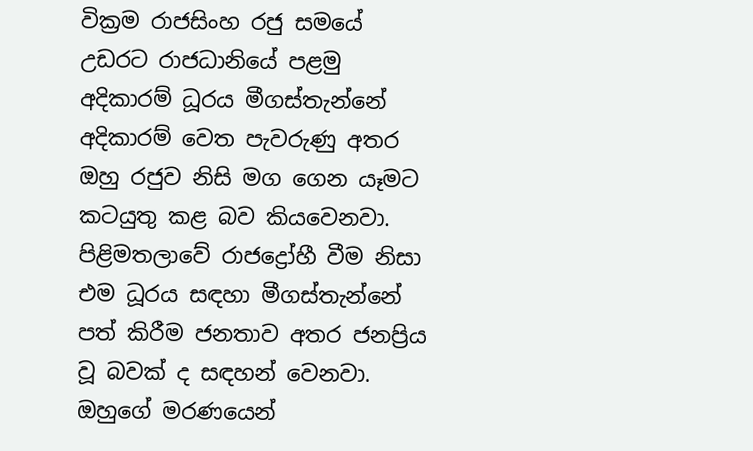වික්‍රම රාජසිංහ රජු සමයේ උඩරට රාජධානියේ පළමු අදිකාරම් ධූරය මීගස්තැන්නේ අදිකාරම් වෙත පැවරුණු අතර ඔහු රජුව නිසි මග ගෙන යෑමට කටයුතු කළ බව කියවෙනවා. පිළිමතලාවේ රාජද්‍රෝහී වීම නිසා එම ධූරය සඳහා මීගස්තැන්නේ පත් කිරීම ජනතාව අතර ජනප්‍රිය වූ බවක් ද සඳහන් වෙනවා. ඔහුගේ මරණයෙන්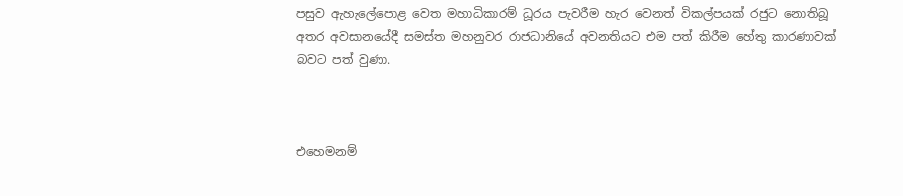පසුව ඇහැලේපොළ වෙත මහාධිකාරම් ධූරය පැවරීම හැර වෙනත් විකල්පයක් රජුට නොතිබූ අතර අවසානයේදී සමස්ත මහනුවර රාජධානියේ අවනතියට එම පත් කිරීම හේතු කාරණාවක් බවට පත් වුණා.



එහෙමනම්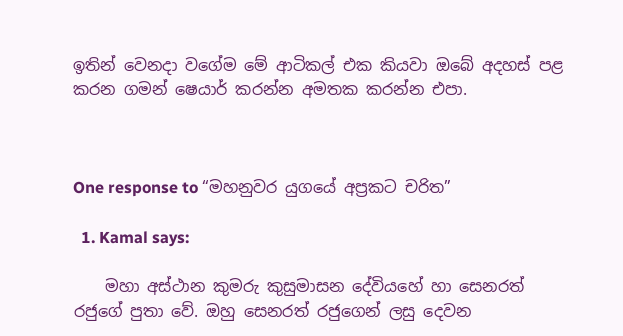ඉතින් වෙනදා වගේම මේ ආටිකල් එක කියවා ඔබේ අදහස් පළ කරන ගමන් ෂෙයාර් කරන්න අමතක කරන්න එපා.



One response to “මහනුවර යුගයේ අප්‍රකට චරිත”

  1. Kamal says:

    මහා අස්ථාන කුමරු කුසුමාසන දේවියහේ හා සෙනරත් රජුගේ පුතා වේ. ඔහු සෙනරත් රජුගෙන් ලසු දෙවන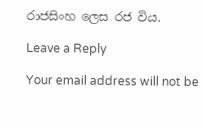රාජසිංහ ලෙස රජ විය.

Leave a Reply

Your email address will not be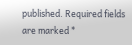published. Required fields are marked *